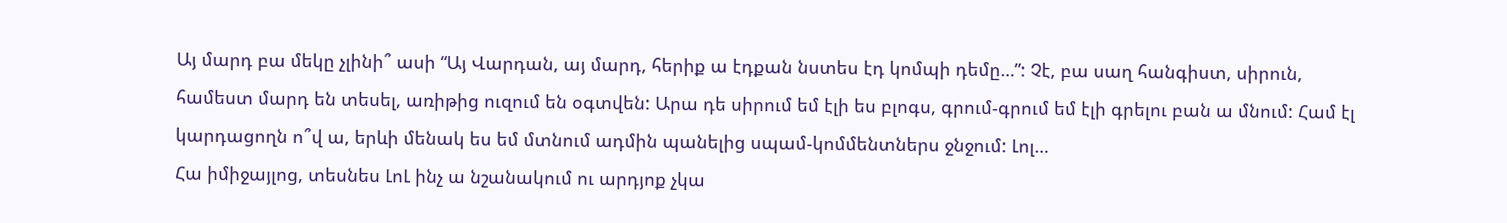Այ մարդ բա մեկը չլինի՞ ասի “Այ Վարդան, այ մարդ, հերիք ա էդքան նստես էդ կոմպի դեմը…”: Չէ, բա սաղ հանգիստ, սիրուն, համեստ մարդ են տեսել, առիթից ուզում են օգտվեն: Արա դե սիրում եմ էլի ես բլոգս, գրում-գրում եմ էլի գրելու բան ա մնում: Համ էլ կարդացողն ո՞վ ա, երևի մենակ ես եմ մտնում ադմին պանելից սպամ-կոմմենտներս ջնջում: Լոլ…
Հա իմիջայլոց, տեսնես ԼոԼ ինչ ա նշանակում ու արդյոք չկա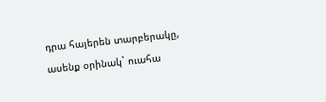դրա հայերեն տարբերակը, ասենք օրինակ` ուահա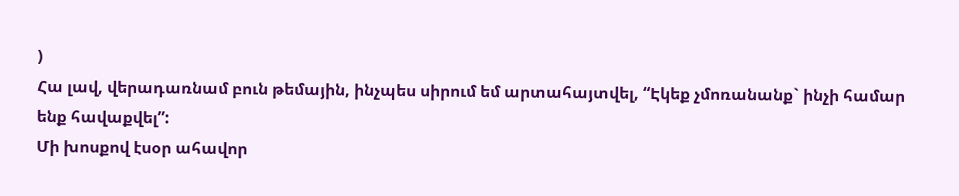)
Հա լավ, վերադառնամ բուն թեմային, ինչպես սիրում եմ արտահայտվել, “Էկեք չմոռանանք` ինչի համար ենք հավաքվել”:
Մի խոսքով էսօր ահավոր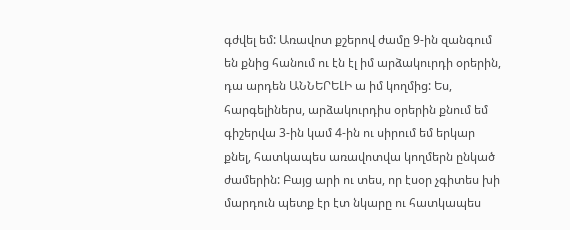գժվել եմ: Առավոտ քշերով ժամը 9-ին զանգում են քնից հանում ու էն էլ իմ արձակուրդի օրերին, դա արդեն ԱՆՆԵՐԵԼԻ ա իմ կողմից: Ես, հարգելիներս, արձակուրդիս օրերին քնում եմ գիշերվա 3-ին կամ 4-ին ու սիրում եմ երկար քնել, հատկապես առավոտվա կողմերն ընկած ժամերին: Բայց արի ու տես, որ էսօր չգիտես խի մարդուն պետք էր էտ նկարը ու հատկապես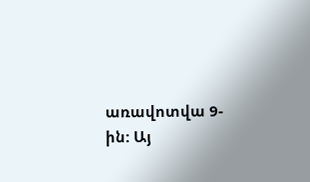առավոտվա 9-ին: Այ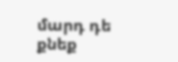մարդ դե քնեք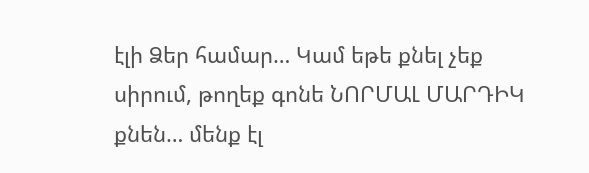էլի Ձեր համար… Կամ եթե քնել չեք սիրում, թողեք գոնե ՆՈՐՄԱԼ ՄԱՐԴԻԿ քնեն… մենք էլ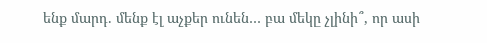ենք մարդ. մենք էլ աչքեր ունեն… բա մեկը չլինի՞, որ ասի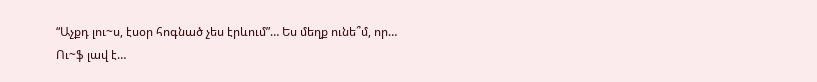“Աչքդ լու~ս, էսօր հոգնած չես էրևում”… Ես մեղք ունե՞մ, որ…
Ու~ֆ լավ է…